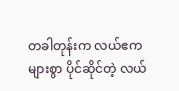တခါတုန်းက လယ်ဧက များစွာ ပိုင်ဆိုင်တဲ့ လယ်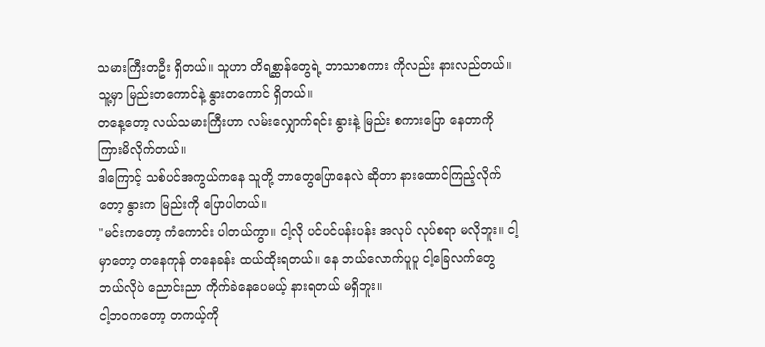သမားကြီးတဦး ရှိတယ်။ သူဟာ တိရစ္ဆာန်တွေရဲ့ ဘာသာစကား ကိုလည်း နားလည်တယ်။ သူ့မှာ မြည်းတကောင်နဲ့ နွားတကောင် ရှိတယ်။
တနေ့တော့ လယ်သမားကြီးဟာ လမ်းလျှောက်ရင်း နွားနဲ့ မြည်း စကားပြော နေတာကို ကြားမိလိုက်တယ်။
ဒါကြောင့် သစ်ပင်အကွယ်ကနေ သူတို့ ဘာတွေပြောနေလဲ ဆိုတာ နားထောင်ကြည့်လိုက်တော့ နွားက မြည်းကို ပြောပါတယ်။
"မင်းကတော့ ကံကောင်း ပါတယ်ကွာ။ ငါ့လို ပင်ပင်ပန်းပန်း အလုပ် လုပ်စရာ မလိုဘူး။ ငါ့မှာတော့ တနေကုန် တနေခန်း ထယ်ထိုးရတယ်။ နေ ဘယ်လောက်ပူပူ ငါ့ခြေလက်တွေ ဘယ်လိုပဲ ညောင်းညာ ကိုက်ခဲနေပေမယ့် နားရတယ် မရှိဘူး။
ငါ့ဘဝကတော့ တကယ့်ကို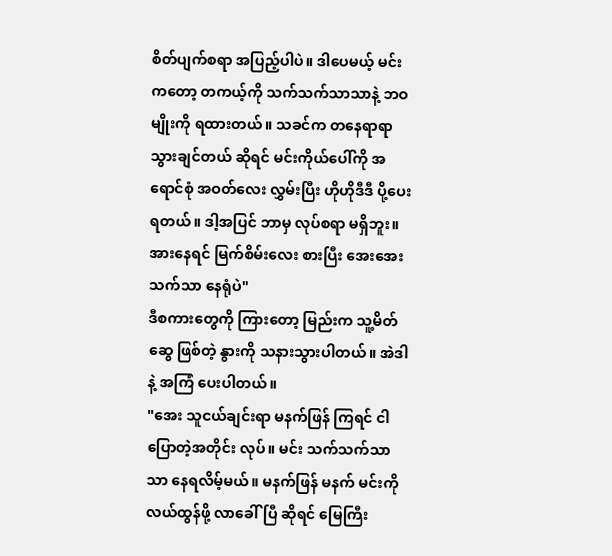စိတ်ပျက်စရာ အပြည့်ပါပဲ။ ဒါပေမယ့် မင်းကတော့ တကယ့်ကို သက်သက်သာသာနဲ့ ဘဝမျိုးကို ရထားတယ်။ သခင်က တနေရာရာ သွားချင်တယ် ဆိုရင် မင်းကိုယ်ပေါ်ကို အရောင်စုံ အဝတ်လေး လွှမ်းပြီး ဟိုဟိုဒီဒီ ပို့ပေးရတယ်။ ဒါ့အပြင် ဘာမှ လုပ်စရာ မရှိဘူး။ အားနေရင် မြက်စိမ်းလေး စားပြီး အေးအေးသက်သာ နေရုံပဲ"
ဒီစကားတွေကို ကြားတော့ မြည်းက သူ့မိတ်ဆွေ ဖြစ်တဲ့ နွားကို သနားသွားပါတယ်။ အဲဒါနဲ့ အကြံ ပေးပါတယ်။
"အေး သူငယ်ချင်းရာ မနက်ဖြန် ကြရင် ငါပြောတဲ့အတိုင်း လုပ်။ မင်း သက်သက်သာသာ နေရလိမ့်မယ်။ မနက်ဖြန် မနက် မင်းကို လယ်ထွန်ဖို့ လာခေါ်ပြီ ဆိုရင် မြေကြီး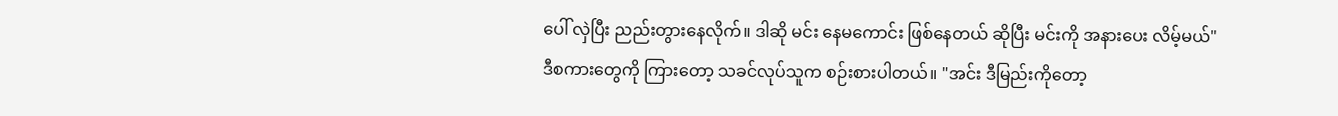ပေါ် လှဲပြီး ညည်းတွားနေလိုက်။ ဒါဆို မင်း နေမကောင်း ဖြစ်နေတယ် ဆိုပြီး မင်းကို အနားပေး လိမ့်မယ်"
ဒီစကားတွေကို ကြားတော့ သခင်လုပ်သူက စဉ်းစားပါတယ်။ "အင်း ဒီမြည်းကိုတော့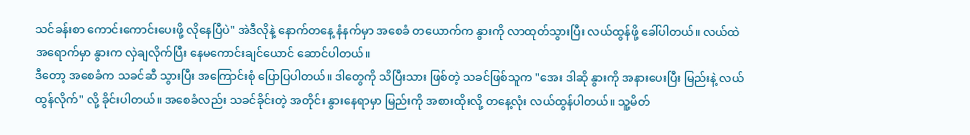သင်ခန်းစာ ကောင်းကောင်းပေးဖို့ လိုနေပြီပဲ" အဲဒီလိုနဲ့ နောက်တနေ့ နံနက်မှာ အစေခံ တယောက်က နွားကို လာထုတ်သွားပြီး လယ်ထွန်ဖို့ ခေါ်ပါတယ်။ လယ်ထဲ အရောက်မှာ နွားက လှဲချလိုက်ပြီး နေမကောင်းချင်ယောင် ဆောင်ပါတယ်။
ဒီတော့ အစေခံက သခင်ဆီ သွားပြီး အကြောင်းစုံ ပြောပြပါတယ်။ ဒါတွေကို သိပြီးသား ဖြစ်တဲ့ သခင်ဖြစ်သူက "အေး ဒါဆို နွားကို အနားပေးပြီး မြည်းနဲ့ လယ်ထွန်လိုက်" လို့ ခိုင်းပါတယ်။ အစေခံလည်း သခင်ခိုင်းတဲ့ အတိုင်း နွားနေရာမှာ မြည်းကို အစားထိုးလို့ တနေ့လုံး လယ်ထွန်ပါတယ်။ သူ့မိတ်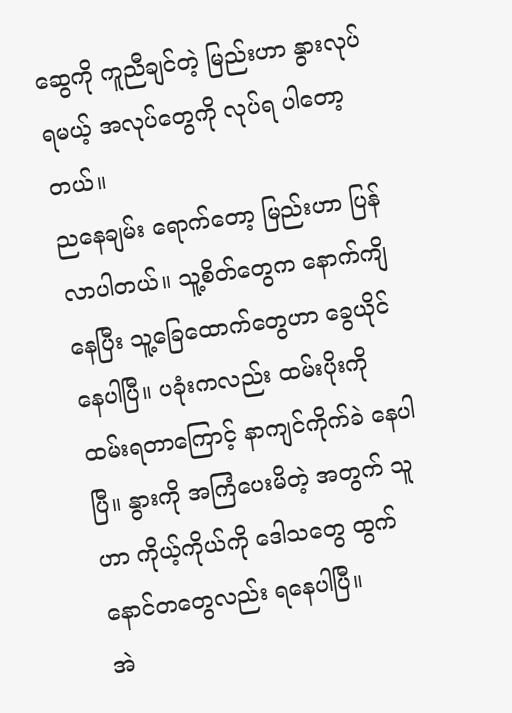ဆွေကို ကူညီချင်တဲ့ မြည်းဟာ နွားလုပ်ရမယ့် အလုပ်တွေကို လုပ်ရ ပါတော့တယ်။
ညနေချမ်း ရောက်တော့ မြည်းဟာ ပြန်လာပါတယ်။ သူ့စိတ်တွေက နောက်ကျိနေပြီး သူ့ခြေထောက်တွေဟာ ခွေယိုင်နေပါပြီ။ ပခုံးကလည်း ထမ်းပိုးကို ထမ်းရတာကြောင့် နာကျင်ကိုက်ခဲ နေပါပြီ။ နွားကို အကြံပေးမိတဲ့ အတွက် သူဟာ ကိုယ့်ကိုယ်ကို ဒေါသတွေ ထွက် နောင်တတွေလည်း ရနေပါပြီ။
အဲ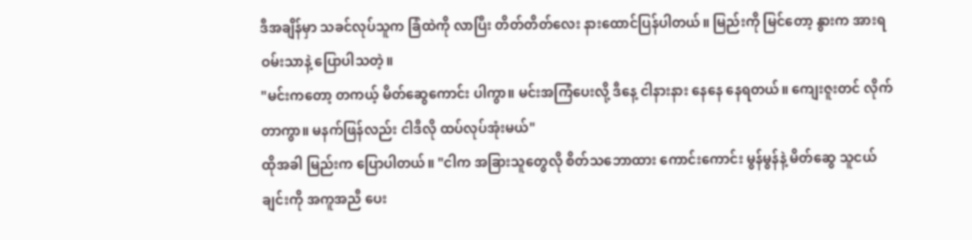ဒီအချိန်မှာ သခင်လုပ်သူက ခြံထဲကို လာပြီး တိတ်တိတ်လေး နားထောင်ပြန်ပါတယ်။ မြည်းကို မြင်တော့ နွားက အားရ ဝမ်းသာနဲ့ ပြောပါသတဲ့။
"မင်းကတော့ တကယ့် မိတ်ဆွေကောင်း ပါကွာ။ မင်းအကြံပေးလို့ ဒီနေ့ ငါနားနား နေနေ နေရတယ်။ ကျေးဇူးတင် လိုက်တာကွာ။ မနက်ဖြန်လည်း ငါဒီလို ထပ်လုပ်အုံးမယ်"
ထိုအခါ မြည်းက ပြောပါတယ်။ "ငါက အခြားသူတွေလို စိတ်သဘောထား ကောင်းကောင်း မွန်မွန်နဲ့ မိတ်ဆွေ သူငယ်ချင်းကို အကူအညီ ပေး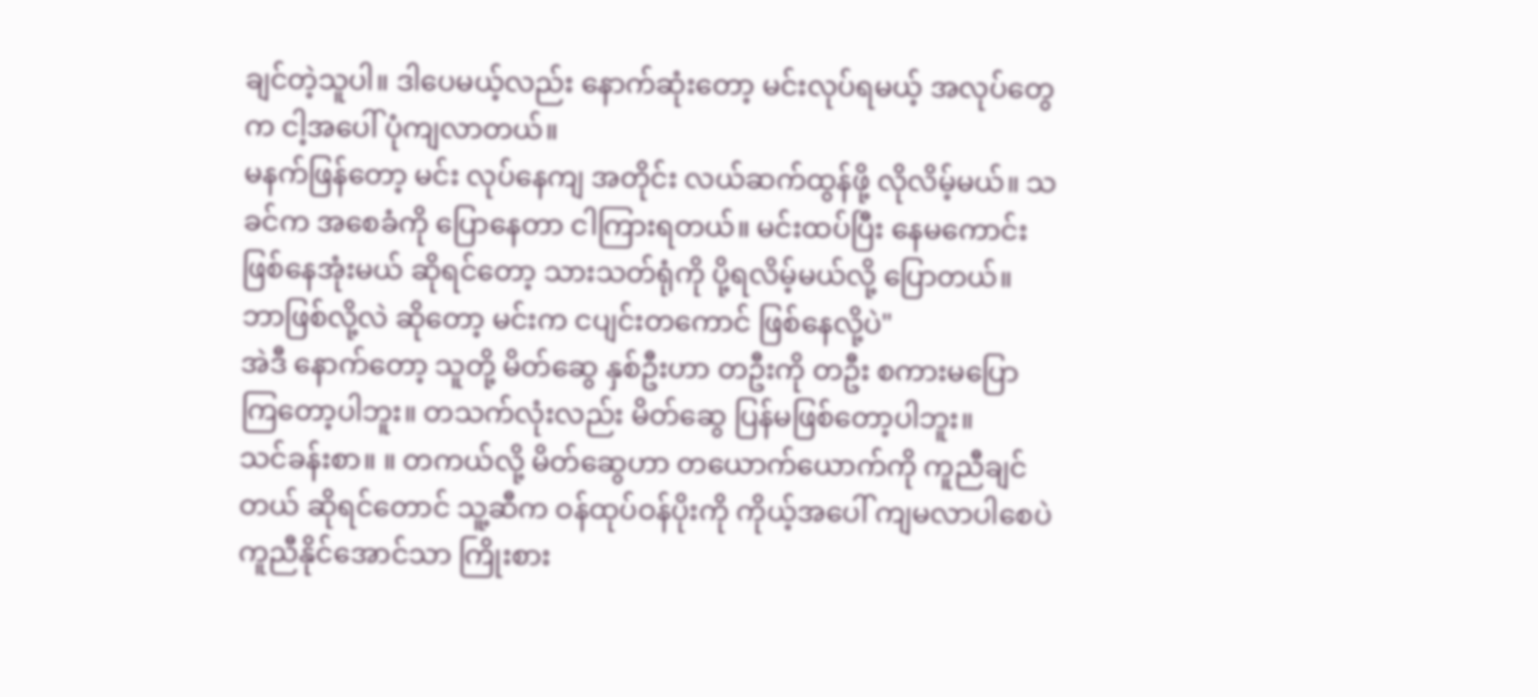ချင်တဲ့သူပါ။ ဒါပေမယ့်လည်း နောက်ဆုံးတော့ မင်းလုပ်ရမယ့် အလုပ်တွေက ငါ့အပေါ် ပုံကျလာတယ်။
မနက်ဖြန်တော့ မင်း လုပ်နေကျ အတိုင်း လယ်ဆက်ထွန်ဖို့ လိုလိမ့်မယ်။ သခင်က အစေခံကို ပြောနေတာ ငါကြားရတယ်။ မင်းထပ်ပြီး နေမကောင်း ဖြစ်နေအုံးမယ် ဆိုရင်တော့ သားသတ်ရုံကို ပို့ရလိမ့်မယ်လို့ ပြောတယ်။ ဘာဖြစ်လို့လဲ ဆိုတော့ မင်းက ငပျင်းတကောင် ဖြစ်နေလို့ပဲ"
အဲဒီ နောက်တော့ သူတို့ မိတ်ဆွေ နှစ်ဦးဟာ တဦးကို တဦး စကားမပြော ကြတော့ပါဘူး။ တသက်လုံးလည်း မိတ်ဆွေ ပြန်မဖြစ်တော့ပါဘူး။
သင်ခန်းစာ။ ။ တကယ်လို့ မိတ်ဆွေဟာ တယောက်ယောက်ကို ကူညီချင်တယ် ဆိုရင်တောင် သူ့ဆီက ဝန်ထုပ်ဝန်ပိုးကို ကိုယ့်အပေါ် ကျမလာပါစေပဲ ကူညီနိုင်အောင်သာ ကြိုးစား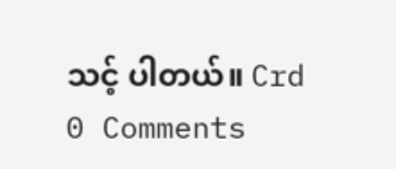သင့် ပါတယ်။ Crd
0 Comments